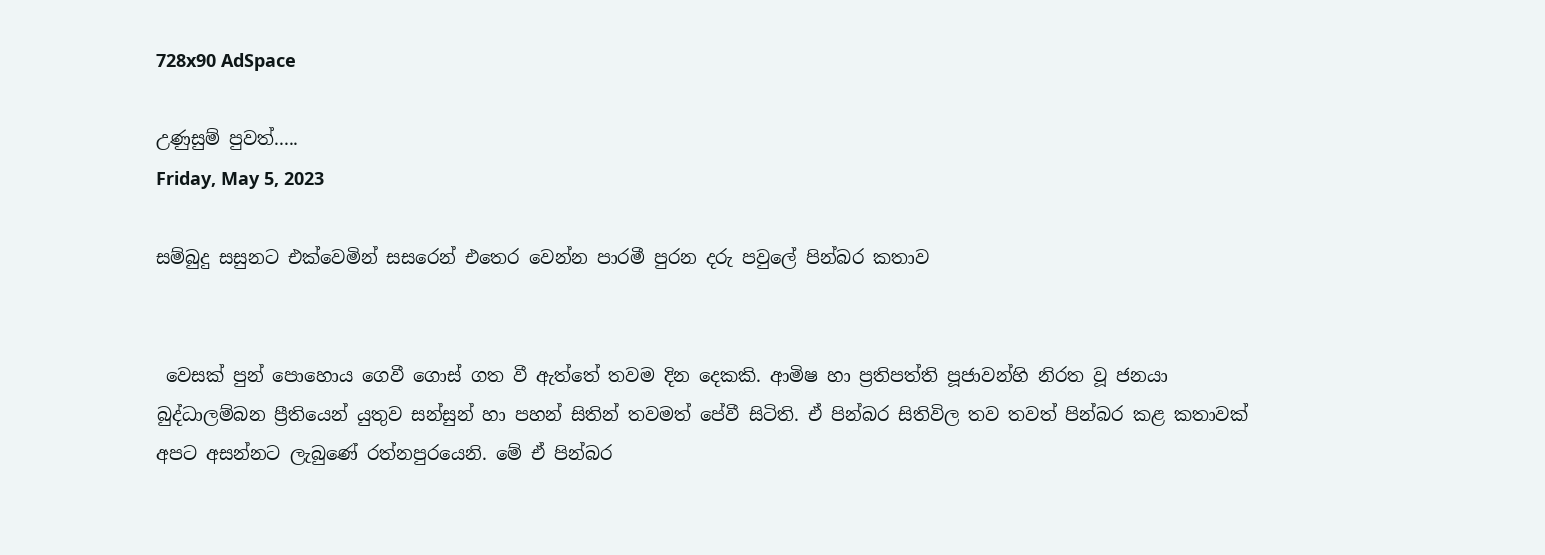728x90 AdSpace

උණුසුම් පුවත්.....
Friday, May 5, 2023

සම්බුදු සසුනට එක්වෙමින් සසරෙන් එතෙර වෙන්න පාරමී පුරන දරු පවුලේ පින්බර කතාව


 වෙසක් පුන් පොහොය ගෙවී ගොස් ගත වී ඇත්තේ තවම දින දෙකකි. ආමිෂ හා ප්‍රතිපත්ති පූජාවන්හි නිරත වූ ජනයා බුද්ධාලම්බන ප්‍රීතියෙන් යුතුව සන්සුන් හා පහන් සිතින් තවමත් පේවී සිටිති. ඒ පින්බර සිතිවිල තව තවත් පින්බර කළ කතාවක් අපට අසන්නට ලැබුණේ රත්නපුරයෙනි. මේ ඒ පින්බර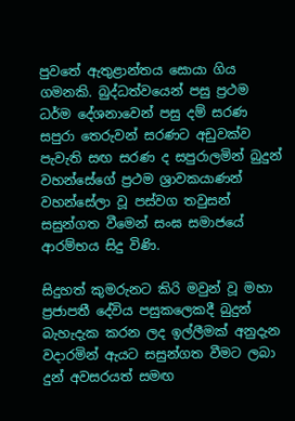පුවතේ ඇතුළාන්තය සොයා ගිය ගමනකි. බුද්ධත්වයෙන් පසු ප්‍රථම ධර්ම දේශනාවෙන් පසු දම් සරණ සපුරා තෙරුවන් සරණට අඩුවක්ව පැවැති සඟ සරණ ද සපුරාලමින් බුදුන් වහන්සේගේ ප්‍රථම ශ්‍රාවකයාණන් වහන්සේලා වූ පස්වග තවුසන් සසුන්ගත වීමෙන් සංඝ සමාජයේ ආරම්භය සිදු විණි.

සිදුහත් කුමරුනට කිරි මවුන් වූ මහා ප්‍රජාපතී දේවිය පසුකලෙකදී බුදුන් බැහැදැක කරන ලද ඉල්ලීමක් අනුදැන වදාරමින් ඇයට සසුන්ගත වීමට ලබා දුන් අවසරයත් සමඟ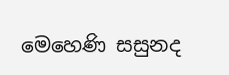මෙහෙණි සසුනද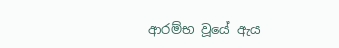ආරම්භ වූයේ ඇය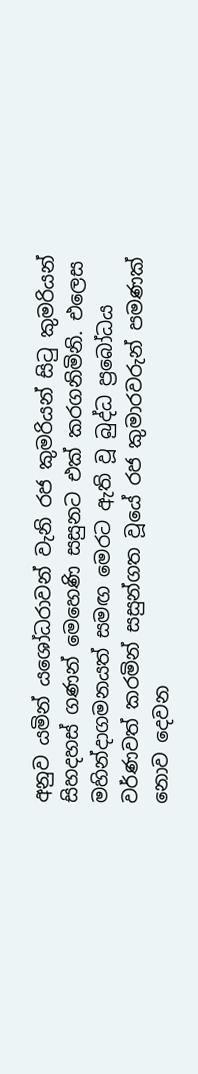අනුව යමින් යශෝධරාවන් වැනි රජ කුමරියන් සිටු කුමරියන් සිහදහස් ගණන් මෙහෙණි සසුනට එක් කරගනිමිනි. එලෙස මහින්දාගමනයත් සමඟ මෙරට ඇති වූ බුද්ධ ප්‍රබෝධය වර්ණවත් කරමින් සසුන්ගත වූයේ රජ කුමාරවරුන් පමණක් නොව දෙවන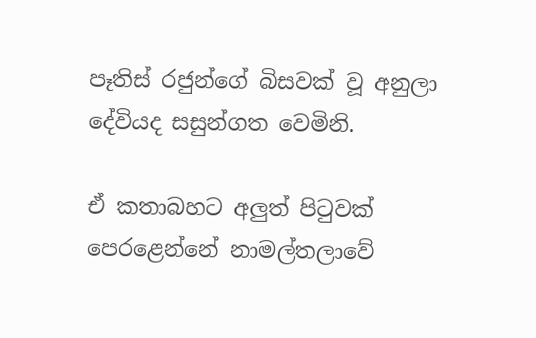පෑතිස් රජුන්ගේ බිසවක් වූ අනුලා දේවියද සසුන්ගත වෙමිනි.

ඒ කතාබහට අලුත් පිටුවක් පෙරළෙන්නේ නාමල්තලාවේ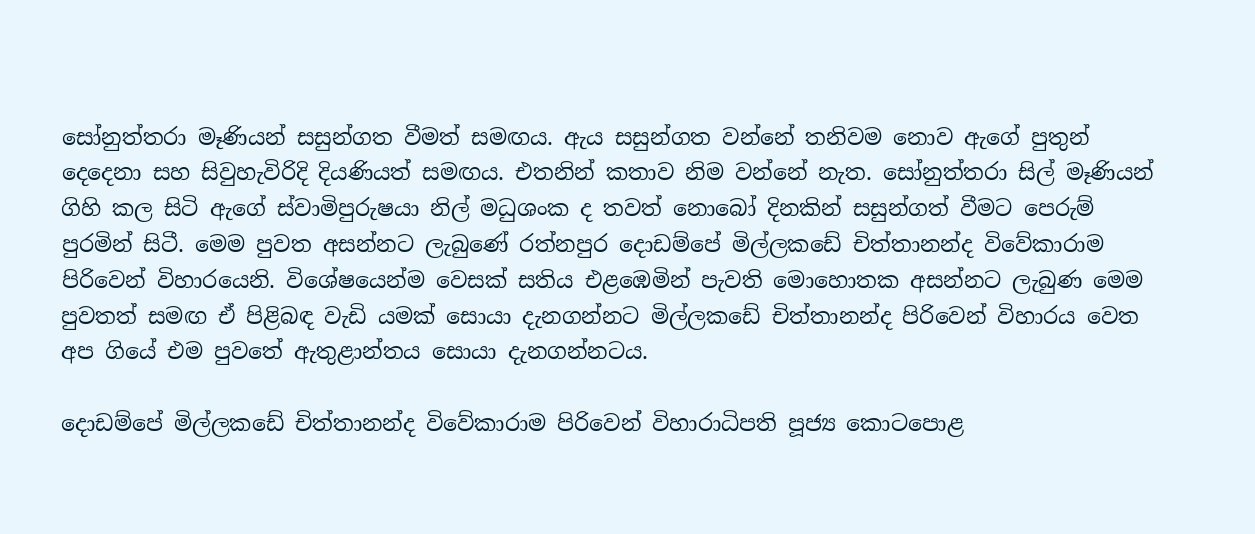සෝනුත්තරා මෑණියන් සසුන්ගත වීමත් සමඟය. ඇය සසුන්ගත වන්නේ තනිවම නොව ඇගේ පුතුන් දෙදෙනා සහ සිවුහැවිරිදි දියණියත් සමඟය. එතනින් කතාව නිම වන්නේ නැත. සෝනුත්තරා සිල් මෑණියන් ගිහි කල සිටි ඇගේ ස්වාමිපුරුෂයා නිල් මධුශංක ද තවත් නොබෝ දිනකින් සසුන්ගත් වීමට පෙරුම් පුරමින් සිටී. මෙම පුවත අසන්නට ලැබුණේ රත්නපුර දොඩම්පේ මිල්ලකඩේ චිත්තානන්ද විවේකාරාම පිරිවෙන් විහාරයෙනි. විශේෂයෙන්ම වෙසක් සතිය එළඹෙමින් පැවති මොහොතක අසන්නට ලැබුණ මෙම පුවතත් සමඟ ඒ පිළිබඳ වැඩි යමක් සොයා දැනගන්නට මිල්ලකඩේ චිත්තානන්ද පිරිවෙන් විහාරය වෙත අප ගියේ එම පුවතේ ඇතුළාන්තය සොයා දැනගන්නටය.

දොඩම්පේ මිල්ලකඩේ චිත්තානන්ද විවේකාරාම පිරිවෙන් විහාරාධිපති පූජ්‍ය කොටපොළ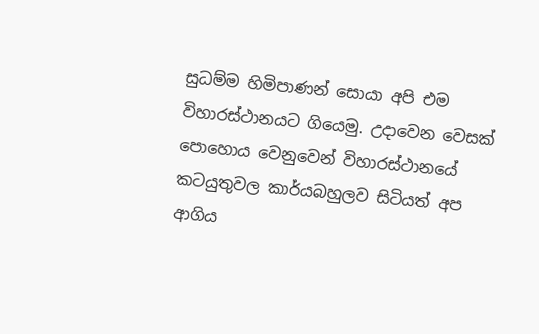සුධම්ම හිමිපාණන් සොයා අපි එම විහාරස්ථානයට ගියෙමු. උදාවෙන වෙසක් පොහොය වෙනුවෙන් විහාරස්ථානයේ කටයුතුවල කාර්යබහුලව සිටියත් අප ආගිය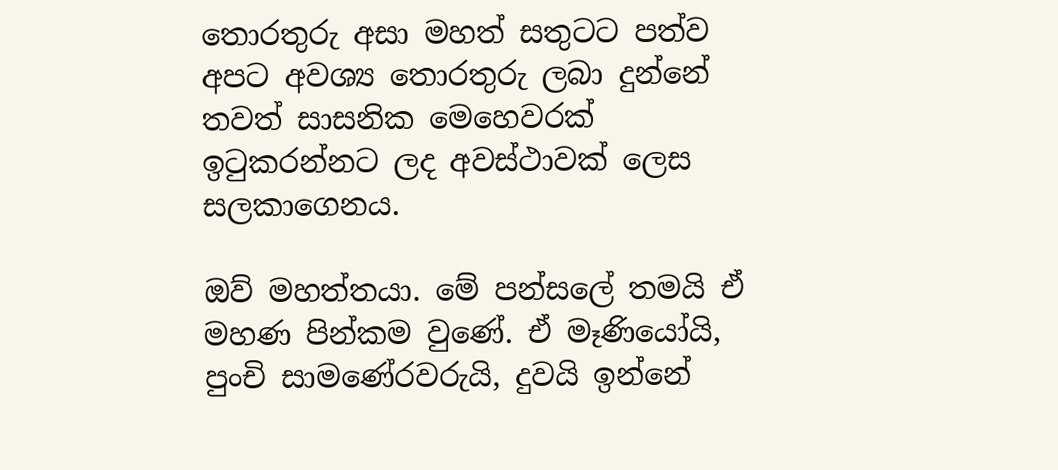තොරතුරු අසා මහත් සතුටට පත්ව අපට අවශ්‍ය තොරතුරු ලබා දුන්නේ තවත් සාසනික මෙහෙවරක් ඉටුකරන්නට ලද අවස්ථාවක් ලෙස සලකාගෙනය.

ඔව් මහත්තයා. මේ පන්සලේ තමයි ඒ මහණ පින්කම වුණේ. ඒ මෑණියෝයි, පුංචි සාමණේරවරුයි, දුවයි ඉන්නේ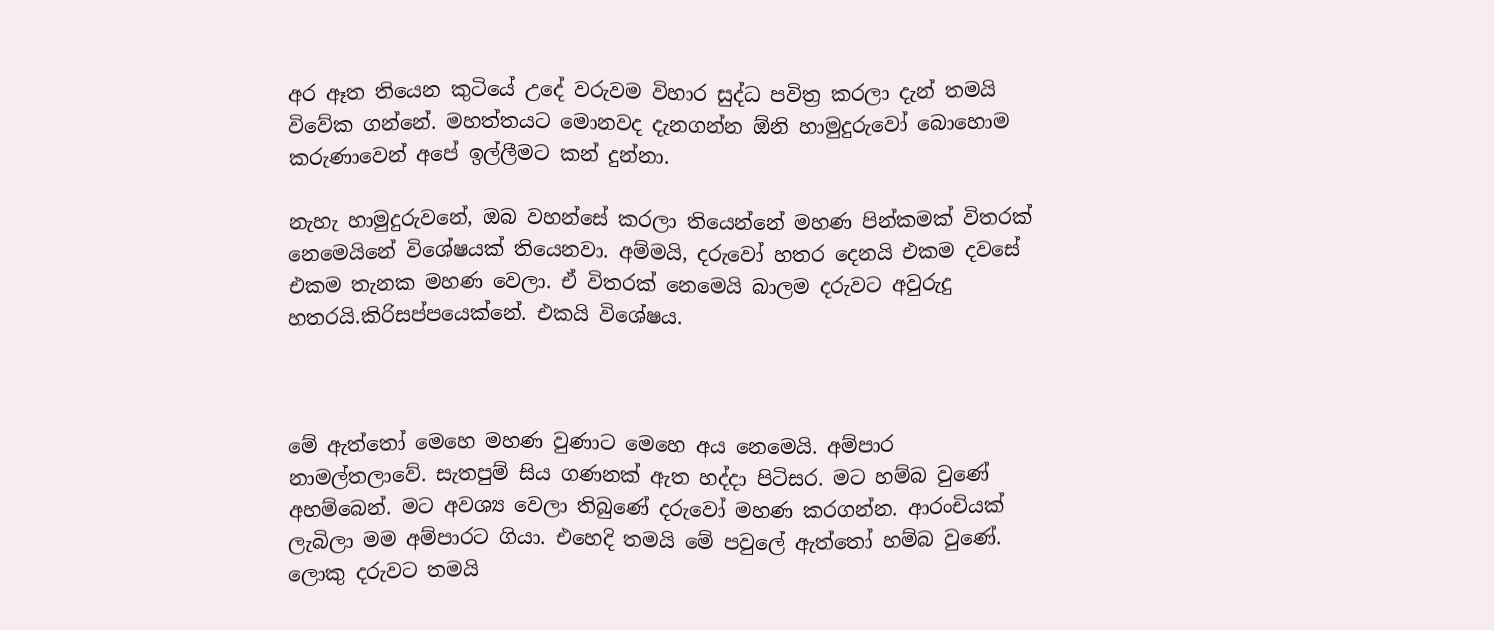අර ඈත තියෙන කුටියේ උදේ වරුවම විහාර සුද්ධ පවිත්‍ර කරලා දැන් තමයි විවේක ගන්නේ. මහත්තයට මොනවද දැනගන්න ඕනි හාමුදුරුවෝ බොහොම කරුණාවෙන් අපේ ඉල්ලීමට කන් දුන්නා.

නැහැ හාමුදුරුවනේ, ඔබ වහන්සේ කරලා තියෙන්නේ මහණ පින්කමක් විතරක් නෙමෙයිනේ විශේෂයක් තියෙනවා. අම්මයි, දරුවෝ හතර දෙනයි එකම දවසේ එකම තැනක මහණ වෙලා. ඒ විතරක් නෙමෙයි බාලම දරුවට අවුරුදු හතරයි.කිරිසප්පයෙක්නේ. එකයි විශේෂය.



මේ ඇත්තෝ මෙහෙ මහණ වුණාට මෙහෙ අය නෙමෙයි. අම්පාර නාමල්තලාවේ. සැතපුම් සිය ගණනක් ඇත හද්දා පිටිසර. මට හම්බ වුණේ අහම්බෙන්. මට අවශ්‍ය වෙලා තිබුණේ දරුවෝ මහණ කරගන්න. ආරංචියක් ලැබිලා මම අම්පාරට ගියා. එහෙදි තමයි මේ පවුලේ ඇත්තෝ හම්බ වුණේ. ලොකු දරුවට තමයි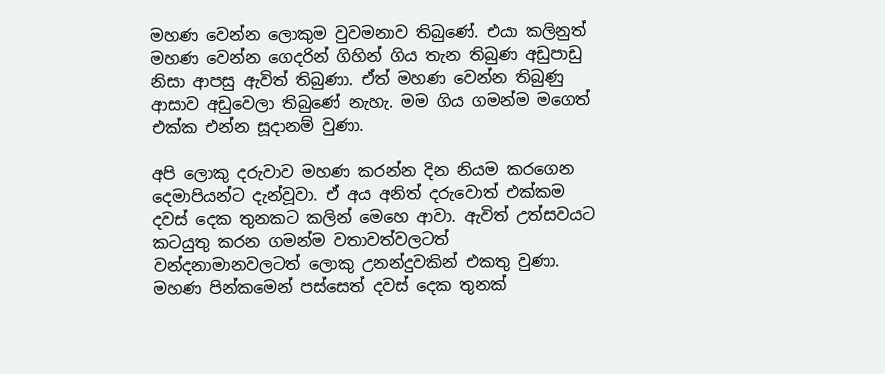මහණ වෙන්න ලොකුම වුවමනාව තිබුණේ. එයා කලිනුත් මහණ වෙන්න ගෙදරින් ගිහින් ගිය තැන තිබුණ අඩුපාඩු නිසා ආපසු ඇවිත් තිබුණා. ඒත් මහණ වෙන්න තිබුණු ආසාව අඩුවෙලා තිබුණේ නැහැ. මම ගිය ගමන්ම මගෙත් එක්ක එන්න සූදානම් වුණා.

අපි ලොකු දරුවාව මහණ කරන්න දින නියම කරගෙන දෙමාපියන්ට දැන්වූවා. ඒ අය අනිත් දරුවොත් එක්කම දවස් දෙක තුනකට කලින් මෙහෙ ආවා. ඇවිත් උත්සවයට කටයුතු කරන ගමන්ම වතාවත්වලටත් වන්දනාමානවලටත් ලොකු උනන්දුවකින් එකතු වුණා. මහණ පින්කමෙන් පස්සෙත් දවස් දෙක තුනක්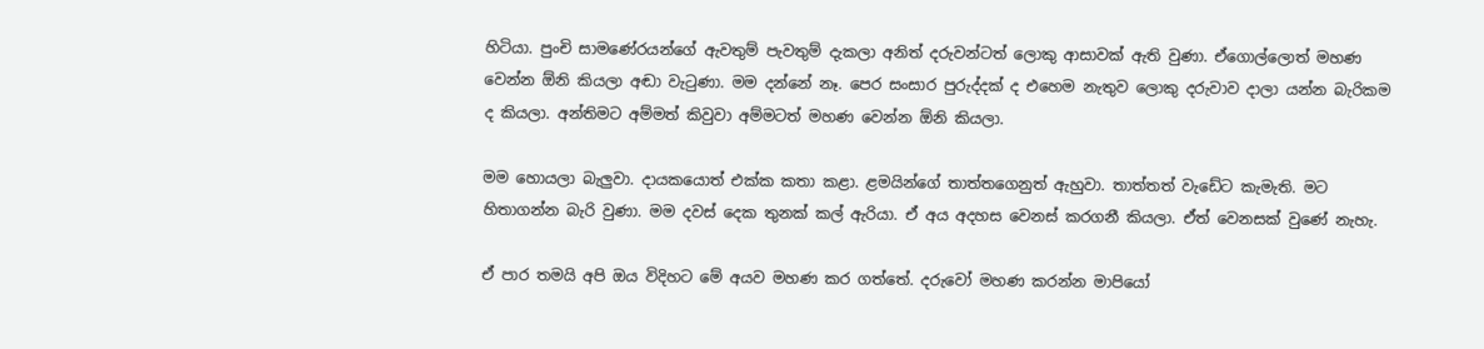හිටියා. පුංචි සාමණේරයන්ගේ ඇවතුම් පැවතුම් දැකලා අනිත් දරුවන්ටත් ලොකු ආසාවක් ඇති වුණා. ඒගොල්ලොත් මහණ වෙන්න ඕනි කියලා අඬා වැටුණා. මම දන්නේ නෑ. පෙර සංසාර පුරුද්දක් ද එහෙම නැතුව ලොකු දරුවාව දාලා යන්න බැරිකම ද කියලා. අන්තිමට අම්මත් කිවුවා අම්මටත් මහණ වෙන්න ඕනි කියලා.

මම හොයලා බැලුවා. දායකයොත් එක්ක කතා කළා. ළමයින්ගේ තාත්තගෙනුත් ඇහුවා. තාත්තත් වැඩේට කැමැති. මට හිතාගන්න බැරි වුණා. මම දවස් දෙක තුනක් කල් ඇරියා. ඒ අය අදහස වෙනස් කරගනී කියලා. ඒත් වෙනසක් වුණේ නැහැ.

ඒ පාර තමයි අපි ඔය විදිහට මේ අයව මහණ කර ගත්තේ. දරුවෝ මහණ කරන්න මාපියෝ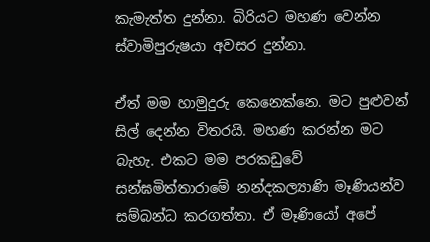කැමැත්ත දුන්නා. බිරියට මහණ වෙන්න ස්වාමිපුරුෂයා අවසර දුන්නා.

ඒත් මම හාමුදුරු කෙනෙක්නෙ. මට පුළුවන් සිල් දෙන්න විතරයි. මහණ කරන්න මට බැහැ. එකට මම පරකඩුවේ සන්ඝමිත්තාරාමේ නන්දකල්‍යාණි මෑණියන්ව සම්බන්ධ කරගත්තා. ඒ මෑණියෝ අපේ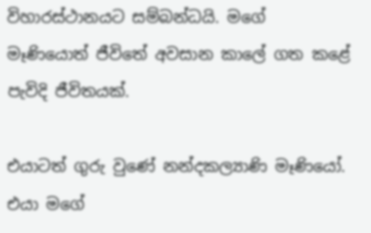විහාරස්ථානයට සම්බන්ධයි. මගේ මෑණියොත් ජීවිතේ අවසාන කාලේ ගත කළේ පැවිදි ජීවිතයක්.

එයාටත් ගුරු වුණේ නන්දකල්‍යාණි මෑණියෝ. එයා මගේ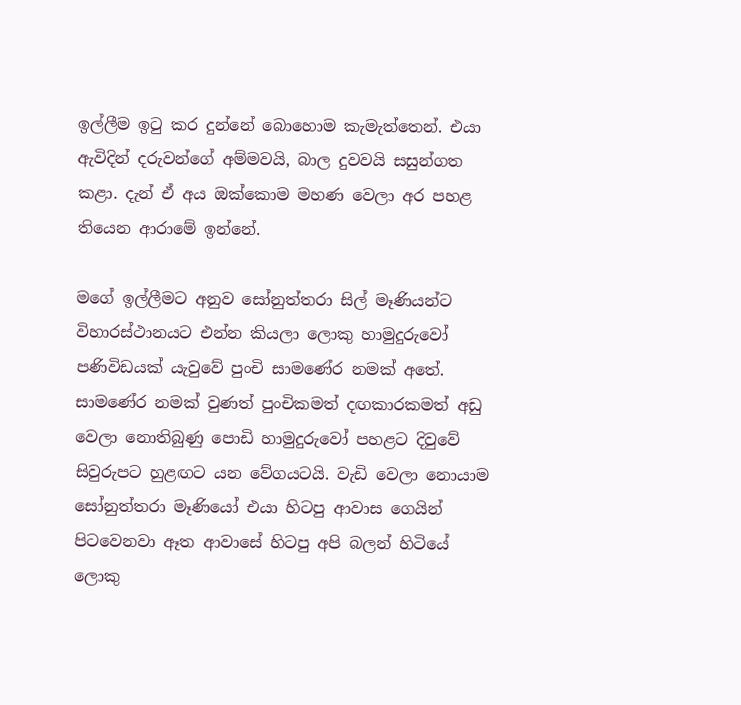ඉල්ලීම ඉටු කර දුන්නේ බොහොම කැමැත්තෙන්. එයා ඇවිදින් දරුවන්ගේ අම්මවයි, බාල දුවවයි සසුන්ගත කළා. දැන් ඒ අය ඔක්කොම මහණ වෙලා අර පහළ තියෙන ආරාමේ ඉන්නේ.

මගේ ඉල්ලීමට අනුව සෝනුත්තරා සිල් මෑණියන්ට විහාරස්ථානයට එන්න කියලා ලොකු හාමුදුරුවෝ පණිවිඩයක් යැවුවේ පුංචි සාමණේර නමක් අතේ. සාමණේර නමක් වුණත් පුංචිකමත් දඟකාරකමත් අඩු වෙලා නොතිබුණු පොඩි හාමුදුරුවෝ පහළට දිවුවේ සිවුරුපට හුළඟට යන වේගයටයි. වැඩි වෙලා නොයාම සෝනුත්තරා මෑණියෝ එයා හිටපු ආවාස ගෙයින් පිටවෙනවා ඈත ආවාසේ හිටපු අපි බලන් හිටියේ ලොකු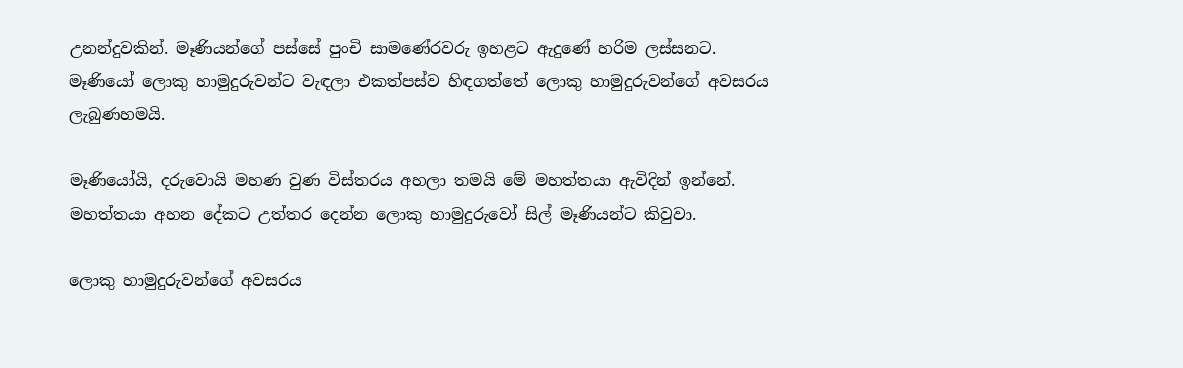උනන්දුවකින්. මෑණියන්ගේ පස්සේ පුංචි සාමණේරවරු ඉහළට ඇදුණේ හරිම ලස්සනට. මෑණියෝ ලොකු හාමුදුරුවන්ට වැඳලා එකත්පස්ව හිඳගත්තේ ලොකු හාමුදුරුවන්ගේ අවසරය ලැබුණහමයි.

මෑණියෝයි, දරුවොයි මහණ වුණ විස්තරය අහලා තමයි මේ මහත්තයා ඇවිදින් ඉන්නේ. මහත්තයා අහන දේකට උත්තර දෙන්න ලොකු හාමුදුරුවෝ සිල් මෑණියන්ට කිවුවා.

ලොකු හාමුදුරුවන්ගේ අවසරය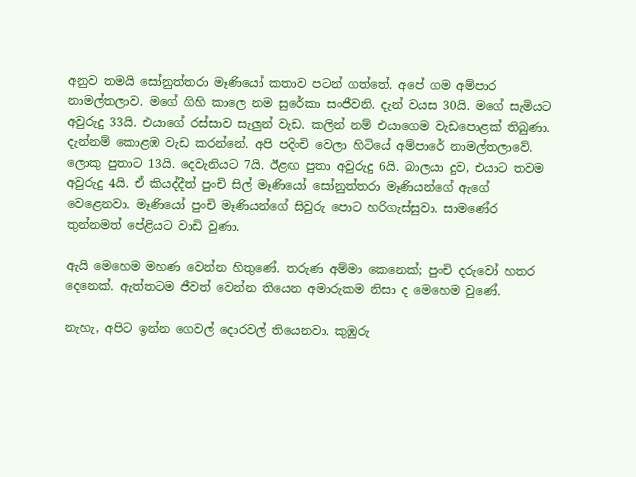අනුව තමයි සෝනුත්තරා මෑණියෝ කතාව පටන් ගත්තේ. අපේ ගම අම්පාර නාමල්තලාව. මගේ ගිහි කාලෙ නම සුරේකා සංජීවනි. දැන් වයස 30යි. මගේ සැමියට අවුරුදු 33යි. එයාගේ රස්සාව සැලුන් වැඩ. කලින් නම් එයාගෙම වැඩපොළක් තිබුණා. දැන්නම් කොළඹ වැඩ කරන්නේ. අපි පදිංචි වෙලා හිටියේ අම්පාරේ නාමල්තලාවේ. ලොකු පුතාට 13යි. දෙවැනියට 7යි. ඊළඟ පුතා අවුරුදු 6යි. බාලයා දුව, එයාට තවම අවුරුදු 4යි. ඒ කියද්දීත් පුංචි සිල් මෑණියෝ සෝනුත්තරා මෑණියන්ගේ ඇගේ වෙළෙනවා. මෑණියෝ පුංචි මෑණියන්ගේ සිවුරු පොට හරිගැස්සුවා. සාමණේර තුන්නමත් පේළියට වාඩි වුණා.

ඇයි මෙහෙම මහණ වෙන්න හිතුණේ. තරුණ අම්මා කෙනෙක්; පුංචි දරුවෝ හතර දෙනෙක්. ඇත්තටම ජීවත් වෙන්න තියෙන අමාරුකම නිසා ද මෙහෙම වුණේ.

නැහැ, අපිට ඉන්න ගෙවල් දොරවල් තියෙනවා. කුඹුරු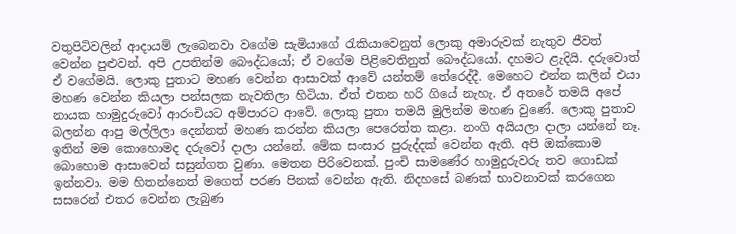වතුපිටිවලින් ආදායම් ලැබෙනවා වගේම සැමියාගේ රැකියාවෙනුත් ලොකු අමාරුවක් නැතුව ජීවත් වෙන්න පුළුවන්. අපි උපතින්ම බෞද්ධයෝ; ඒ වගේම පිළිවෙතිනුත් බෞද්ධයෝ. දහමට ළැදියි. දරුවොත් ඒ වගේමයි. ලොකු පුතාට මහණ වෙන්න ආසාවක් ආවේ යන්තම් තේරෙද්දී. මෙහෙට එන්න කලින් එයා මහණ වෙන්න කියලා පන්සලක නැවතිලා හිටියා. ඒත් එතන හරි ගියේ නැහැ. ඒ අතරේ තමයි අපේ නායක හාමුදුරුවෝ ආරංචියට අම්පාරට ආවේ. ලොකු පුතා තමයි මුලින්ම මහණ වුණේ. ලොකු පුතාව බලන්න ආපු මල්ලිලා දෙන්නත් මහණ කරන්න කියලා පෙරෙත්ත කළා. නංගි අයියලා දාලා යන්නේ නෑ. ඉතින් මම කොහොමද දරුවෝ දාලා යන්නේ. මේක සංසාර පුරුද්දක් වෙන්න ඇති. අපි ඔක්කොම බොහොම ආසාවෙන් සසුන්ගත වුණා. මෙතන පිරිවෙනක්. පුංචි සාමණේර හාමුදුරුවරු තව ගොඩක් ඉන්නවා. මම හිතන්නෙත් මගෙත් පරණ පිනක් වෙන්න ඇති. නිදහසේ බණක් භාවනාවක් කරගෙන සසරෙන් එතර වෙන්න ලැබුණ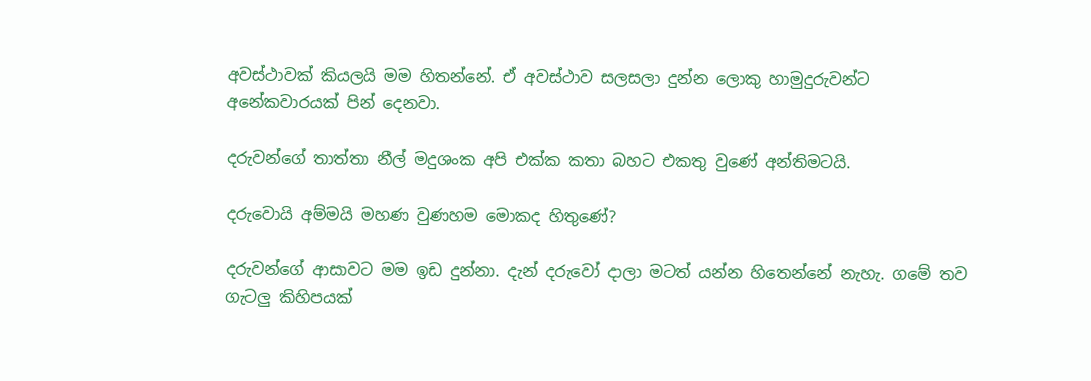අවස්ථාවක් කියලයි මම හිතන්නේ. ඒ අවස්ථාව සලසලා දුන්න ලොකු හාමුදුරුවන්ට අනේකවාරයක් පින් දෙනවා.

දරුවන්ගේ තාත්තා නීල් මදුශංක අපි එක්ක කතා බහට එකතු වුණේ අන්තිමටයි.

දරුවොයි අම්මයි මහණ වුණහම මොකද හිතුණේ?

දරුවන්ගේ ආසාවට මම ඉඩ දුන්නා. දැන් දරුවෝ දාලා මටත් යන්න හිතෙන්නේ නැහැ. ගමේ තව ගැටලු කිහිපයක්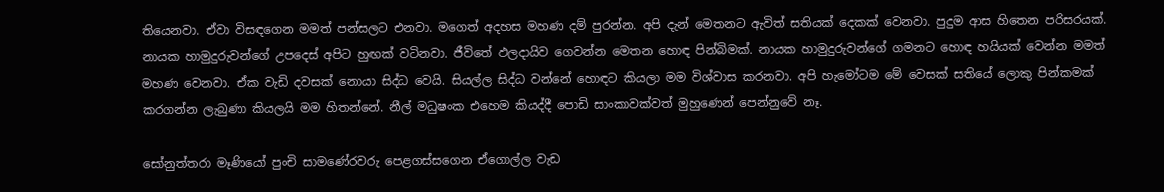තියෙනවා. ඒවා විසඳගෙන මමත් පන්සලට එනවා. මගෙත් අදහස මහණ දම් පුරන්න. අපි දැන් මෙතනට ඇවිත් සතියක් දෙකක් වෙනවා. පුදුම ආස හිතෙන පරිසරයක්. නායක හාමුදුරුවන්ගේ උපදෙස් අපිට හුඟක් වටිනවා. ජීවිතේ ඵලදායිව ගෙවන්න මෙතන හොඳ පින්බිමක්. නායක හාමුදුරුවන්ගේ ගමනට හොඳ හයියක් වෙන්න මමත් මහණ වෙනවා. ඒක වැඩි දවසක් නොයා සිද්ධ වෙයි. සියල්ල සිද්ධ වන්නේ හොඳට කියලා මම විශ්වාස කරනවා. අපි හැමෝටම මේ වෙසක් සතියේ ලොකු පින්කමක් කරගන්න ලැබුණා කියලයි මම හිතන්නේ. නීල් මධුෂංක එහෙම කියද්දී පොඩි සාංකාවක්වත් මුහුණෙන් පෙන්නුවේ නෑ.

සෝනුත්තරා මෑණියෝ පුංචි සාමණේරවරු පෙළගස්සගෙන ඒගොල්ල වැඩ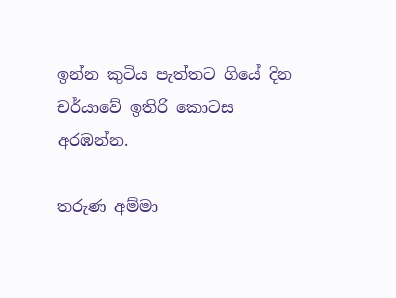ඉන්න කුටිය පැත්තට ගියේ දින චර්යාවේ ඉතිරි කොටස අරඹන්න.

තරුණ අම්මා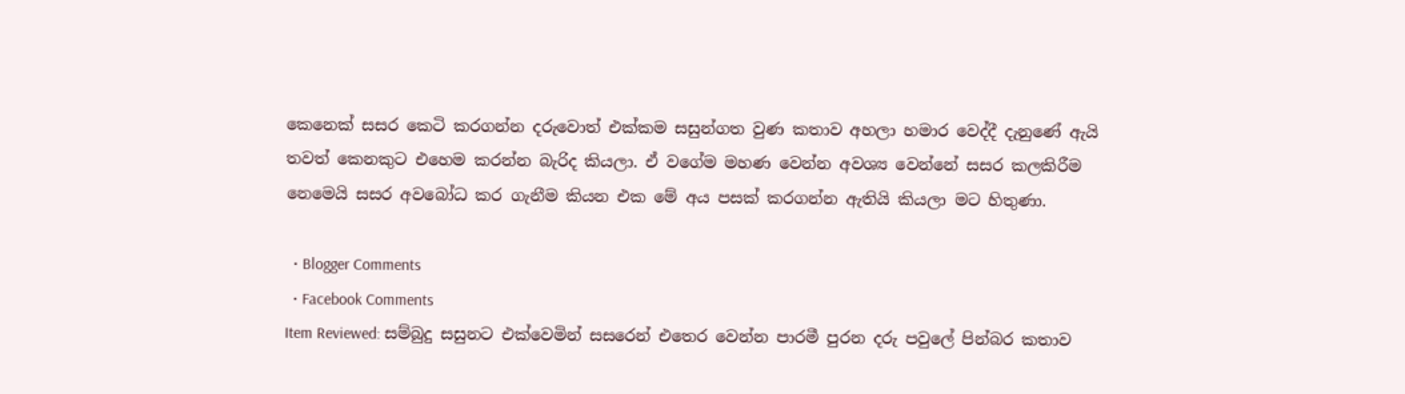කෙනෙක් සසර කෙටි කරගන්න දරුවොත් එක්කම සසුන්ගත වුණ කතාව අහලා හමාර වෙද්දී දැනුණේ ඇයි තවත් කෙනකුට එහෙම කරන්න බැරිද කියලා. ඒ වගේම මහණ වෙන්න අවශ්‍ය වෙන්නේ සසර කලකිරීම නෙමෙයි සසර අවබෝධ කර ගැනීම කියන එක මේ අය පසක් කරගන්න ඇතියි කියලා මට හිතුණා.

  • Blogger Comments
  • Facebook Comments
Item Reviewed: සම්බුදු සසුනට එක්වෙමින් සසරෙන් එතෙර වෙන්න පාරමී පුරන දරු පවුලේ පින්බර කතාව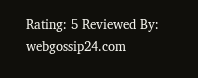Rating: 5 Reviewed By: webgossip24.com